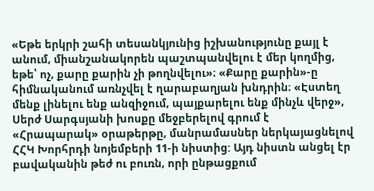«Եթե երկրի շահի տեսանկյունից իշխանությունը քայլ է անում, միանշանակորեն պաշտպանվելու է մեր կողմից, եթե՝ ոչ, քարը քարին չի թողնվելու»։ «Քարը քարին»-ը հիմնականում առնչվել է ղարաբաղյան խնդրին։ «Էստեղ մենք լինելու ենք անզիջում, պայքարելու ենք մինչև վերջ», Սերժ Սարգսյանի խոսքը մեջբերելով գրում է «Հրապարակ» օրաթերթը, մանրամասներ ներկայացնելով ՀՀԿ Խորհրդի նոյեմբերի 11-ի նիստից: Այդ նիստն անցել էր բավականին թեժ ու բուռն, որի ընթացքում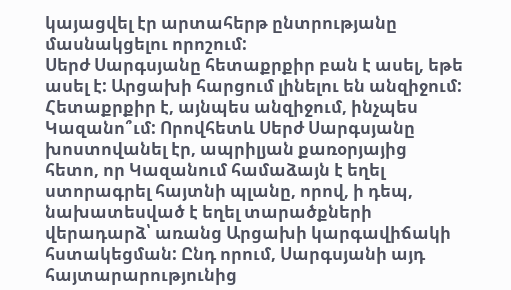կայացվել էր արտահերթ ընտրությանը մասնակցելու որոշում:
Սերժ Սարգսյանը հետաքրքիր բան է ասել, եթե ասել է: Արցախի հարցում լինելու են անզիջում: Հետաքրքիր է, այնպես անզիջում, ինչպես Կազանո՞ւմ: Որովհետև Սերժ Սարգսյանը խոստովանել էր, ապրիլյան քառօրյայից հետո, որ Կազանում համաձայն է եղել ստորագրել հայտնի պլանը, որով, ի դեպ, նախատեսված է եղել տարածքների վերադարձ՝ առանց Արցախի կարգավիճակի հստակեցման: Ընդ որում, Սարգսյանի այդ հայտարարությունից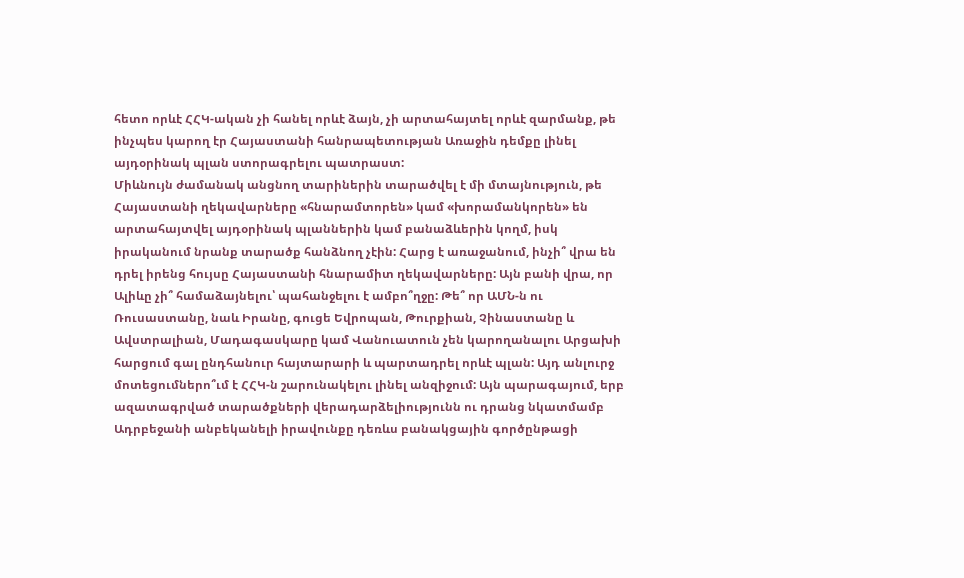հետո որևէ ՀՀԿ-ական չի հանել որևէ ձայն, չի արտահայտել որևէ զարմանք, թե ինչպես կարող էր Հայաստանի հանրապետության Առաջին դեմքը լինել այդօրինակ պլան ստորագրելու պատրաստ:
Միևնույն ժամանակ անցնող տարիներին տարածվել է մի մտայնություն, թե Հայաստանի ղեկավարները «հնարամտորեն» կամ «խորամանկորեն» են արտահայտվել այդօրինակ պլաններին կամ բանաձևերին կողմ, իսկ իրականում նրանք տարածք հանձնող չէին: Հարց է առաջանում, ինչի՞ վրա են դրել իրենց հույսը Հայաստանի հնարամիտ ղեկավարները: Այն բանի վրա, որ Ալիևը չի՞ համաձայնելու՝ պահանջելու է ամբո՞ղջը: Թե՞ որ ԱՄՆ-ն ու Ռուսաստանը, նաև Իրանը, գուցե Եվրոպան, Թուրքիան, Չինաստանը և Ավստրալիան, Մադագասկարը կամ Վանուատուն չեն կարողանալու Արցախի հարցում գալ ընդհանուր հայտարարի և պարտադրել որևէ պլան: Այդ անլուրջ մոտեցումներո՞ւմ է ՀՀԿ-ն շարունակելու լինել անզիջում: Այն պարագայում, երբ ազատագրված տարածքների վերադարձելիությունն ու դրանց նկատմամբ Ադրբեջանի անբեկանելի իրավունքը դեռևս բանակցային գործընթացի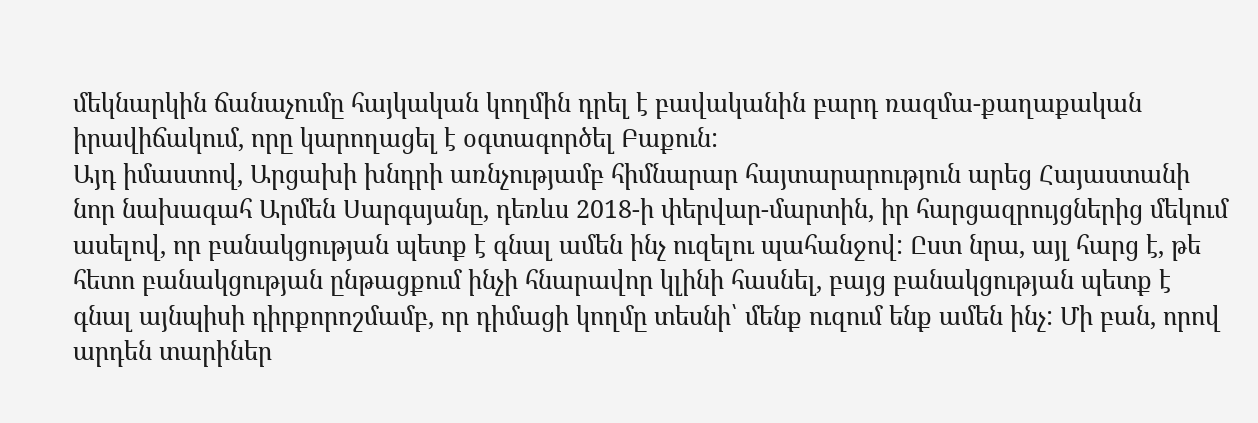մեկնարկին ճանաչումը հայկական կողմին դրել է բավականին բարդ ռազմա-քաղաքական իրավիճակում, որը կարողացել է օգտագործել Բաքուն:
Այդ իմաստով, Արցախի խնդրի առնչությամբ հիմնարար հայտարարություն արեց Հայաստանի նոր նախագահ Արմեն Սարգսյանը, դեռևս 2018-ի փերվար-մարտին, իր հարցազրույցներից մեկում ասելով, որ բանակցության պետք է գնալ ամեն ինչ ուզելու պահանջով: Ըստ նրա, այլ հարց է, թե հետո բանակցության ընթացքում ինչի հնարավոր կլինի հասնել, բայց բանակցության պետք է գնալ այնպիսի դիրքորոշմամբ, որ դիմացի կողմը տեսնի՝ մենք ուզում ենք ամեն ինչ: Մի բան, որով արդեն տարիներ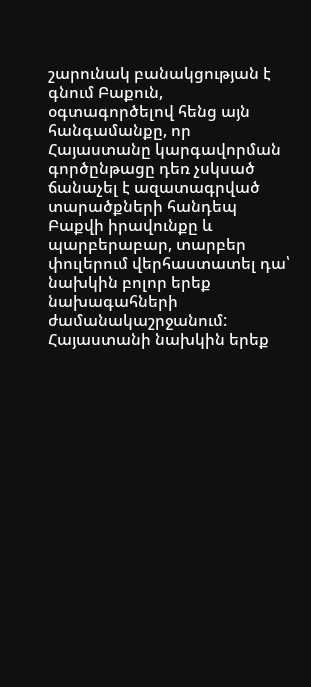շարունակ բանակցության է գնում Բաքուն, օգտագործելով հենց այն հանգամանքը, որ Հայաստանը կարգավորման գործընթացը դեռ չսկսած ճանաչել է ազատագրված տարածքների հանդեպ Բաքվի իրավունքը և պարբերաբար, տարբեր փուլերում վերհաստատել դա՝ նախկին բոլոր երեք նախագահների ժամանակաշրջանում: Հայաստանի նախկին երեք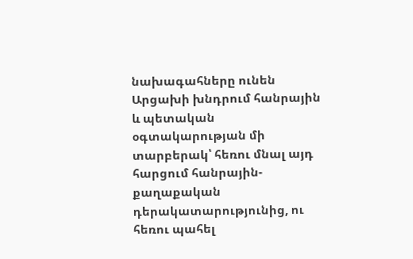նախագահները ունեն Արցախի խնդրում հանրային և պետական օգտակարության մի տարբերակ՝ հեռու մնալ այդ հարցում հանրային-քաղաքական դերակատարությունից, ու հեռու պահել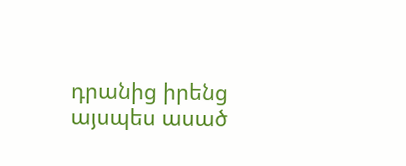դրանից իրենց այսպես ասած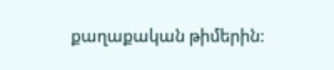քաղաքական թիմերին: